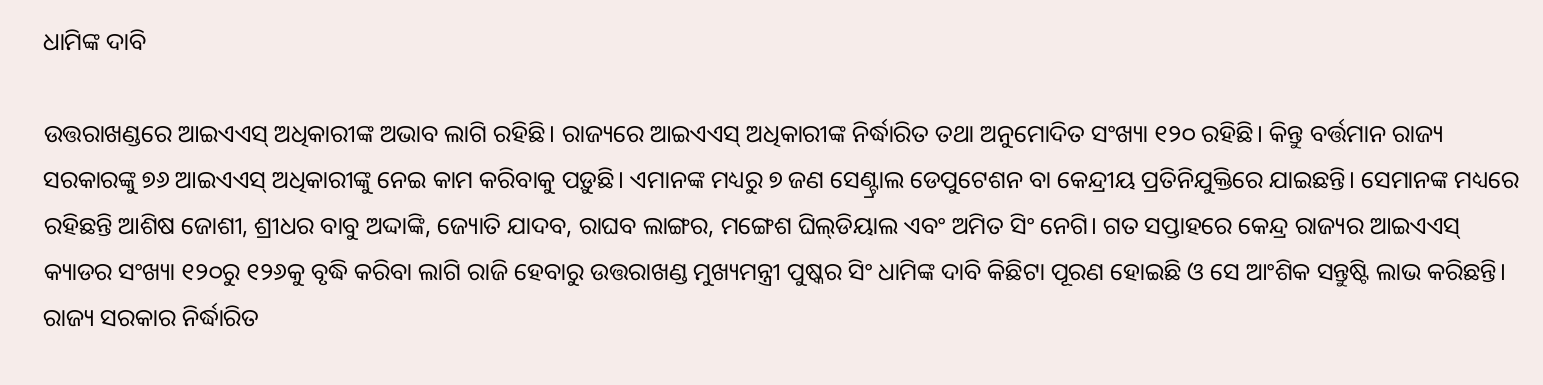ଧାମିଙ୍କ ଦାବି

ଉତ୍ତରାଖଣ୍ଡରେ ଆଇଏଏସ୍‌ ଅଧିକାରୀଙ୍କ ଅଭାବ ଲାଗି ରହିଛି। ରାଜ୍ୟରେ ଆଇଏଏସ୍‌ ଅଧିକାରୀଙ୍କ ନିର୍ଦ୍ଧାରିତ ତଥା ଅନୁମୋଦିତ ସଂଖ୍ୟା ୧୨୦ ରହିଛି। କିନ୍ତୁ ବର୍ତ୍ତମାନ ରାଜ୍ୟ ସରକାରଙ୍କୁ ୭୬ ଆଇଏଏସ୍‌ ଅଧିକାରୀଙ୍କୁ ନେଇ କାମ କରିବାକୁ ପଡ଼ୁଛି। ଏମାନଙ୍କ ମଧ୍ୟରୁ ୭ ଜଣ ସେଣ୍ଟ୍ରାଲ ଡେପୁଟେଶନ ବା କେନ୍ଦ୍ରୀୟ ପ୍ରତିନିଯୁକ୍ତିରେ ଯାଇଛନ୍ତି। ସେମାନଙ୍କ ମଧ୍ୟରେ ରହିଛନ୍ତି ଆଶିଷ ଜୋଶୀ, ଶ୍ରୀଧର ବାବୁ ଅଦ୍ଦାଙ୍କି, ଜ୍ୟୋତି ଯାଦବ, ରାଘବ ଲାଙ୍ଗର, ମଙ୍ଗେଶ ଘିଲ୍‌ଡିୟାଲ ଏବଂ ଅମିତ ସିଂ ନେଗି। ଗତ ସପ୍ତାହରେ କେନ୍ଦ୍ର ରାଜ୍ୟର ଆଇଏଏସ୍‌ କ୍ୟାଡର ସଂଖ୍ୟା ୧୨୦ରୁ ୧୨୬କୁ ବୃଦ୍ଧି କରିବା ଲାଗି ରାଜି ହେବାରୁ ଉତ୍ତରାଖଣ୍ଡ ମୁଖ୍ୟମନ୍ତ୍ରୀ ପୁଷ୍କର ସିଂ ଧାମିଙ୍କ ଦାବି କିଛିଟା ପୂରଣ ହୋଇଛି ଓ ସେ ଆଂଶିକ ସନ୍ତୁଷ୍ଟି ଲାଭ କରିଛନ୍ତି। ରାଜ୍ୟ ସରକାର ନିର୍ଦ୍ଧାରିତ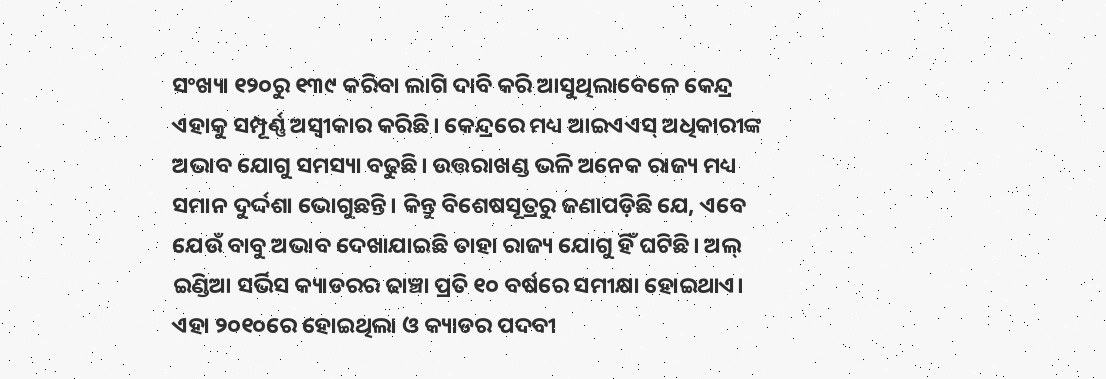ସଂଖ୍ୟା ୧୨୦ରୁ ୧୩୯ କରିବା ଲାଗି ଦାବି କରି ଆସୁଥିଲାବେଳେ କେନ୍ଦ୍ର ଏହାକୁ ସମ୍ପୂର୍ଣ୍ଣ ଅସ୍ବୀକାର କରିଛି। କେନ୍ଦ୍ରରେ ମଧ୍ୟ ଆଇଏଏସ୍‌ ଅଧିକାରୀଙ୍କ ଅଭାବ ଯୋଗୁ ସମସ୍ୟା ବଢୁଛି। ଉତ୍ତରାଖଣ୍ଡ ଭଳି ଅନେକ ରାଜ୍ୟ ମଧ୍ୟ ସମାନ ଦୁର୍ଦ୍ଦଶା ଭୋଗୁଛନ୍ତି। କିନ୍ତୁ ବିଶେଷସୂତ୍ରରୁ ଜଣାପଡ଼ିଛି ଯେ, ଏବେ ଯେଉଁ ବାବୁ ଅଭାବ ଦେଖାଯାଇଛି ତାହା ରାଜ୍ୟ ଯୋଗୁ ହିଁ ଘଟିଛି। ଅଲ୍‌ ଇଣ୍ଡିଆ ସର୍ଭିସ କ୍ୟାଡରର ଢାଞ୍ଚା ପ୍ରତି ୧୦ ବର୍ଷରେ ସମୀକ୍ଷା ହୋଇଥାଏ। ଏହା ୨୦୧୦ରେ ହୋଇଥିଲା ଓ କ୍ୟାଡର ପଦବୀ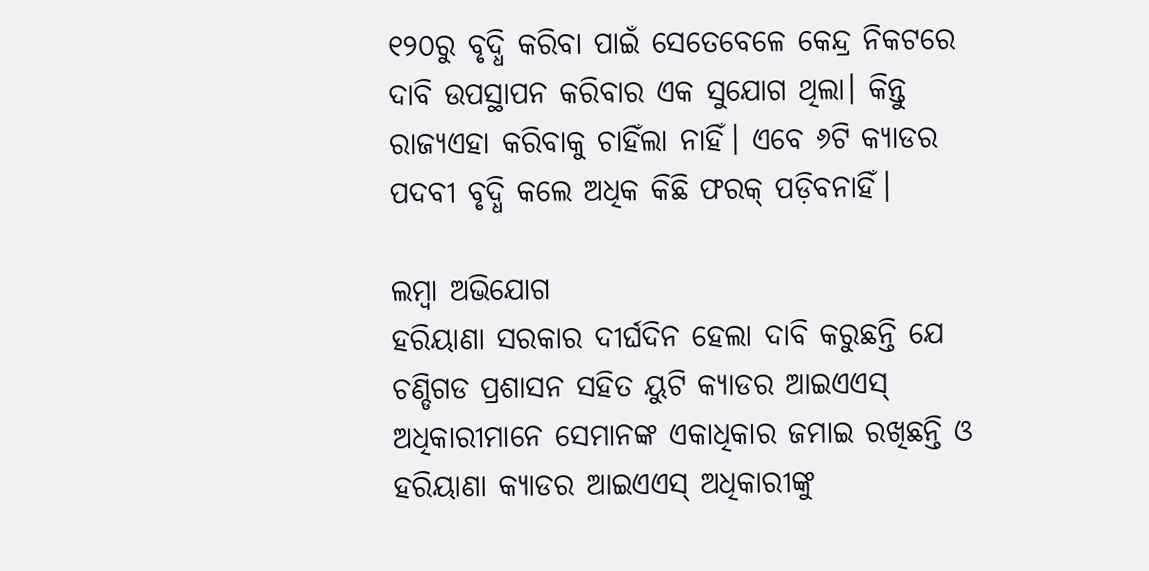୧୨୦ରୁ ବୃଦ୍ଧି କରିବା ପାଇଁ ସେତେବେଳେ କେନ୍ଦ୍ର ନିକଟରେ ଦାବି ଉପସ୍ଥାପନ କରିବାର ଏକ ସୁଯୋଗ ଥିଲା। କିନ୍ତୁ ରାଜ୍ୟଏହା କରିବାକୁ ଚାହିଁଲା ନାହିଁ। ଏବେ ୬ଟି କ୍ୟାଡର ପଦବୀ ବୃଦ୍ଧି କଲେ ଅଧିକ କିଛି ଫରକ୍‌ ପଡ଼ିବନାହିଁ।

ଲମ୍ବା ଅଭିଯୋଗ
ହରିୟାଣା ସରକାର ଦୀର୍ଘଦିନ ହେଲା ଦାବି କରୁଛନ୍ତି ଯେ ଚଣ୍ଡିଗଡ ପ୍ରଶାସନ ସହିତ ୟୁଟି କ୍ୟାଡର ଆଇଏଏସ୍‌ ଅଧିକାରୀମାନେ ସେମାନଙ୍କ ଏକାଧିକାର ଜମାଇ ରଖିଛନ୍ତି ଓ ହରିୟାଣା କ୍ୟାଡର ଆଇଏଏସ୍‌ ଅଧିକାରୀଙ୍କୁ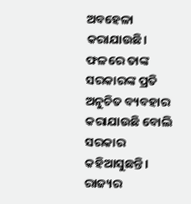ଅବହେଳା କରାଯାଉଛି। ଫଳରେ ତାଙ୍କ ସରକାରଙ୍କ ପ୍ରତି ଅନୁଚିତ ବ୍ୟବହାର କରାଯାଉଛି ବୋଲି ସରକାର କହିଆସୁଛନ୍ତି। ରାଜ୍ୟର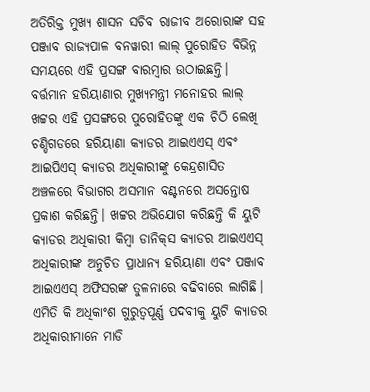ଅତିରିକ୍ତ ମୁଖ୍ୟ ଶାସନ ସଚିବ ରାଜୀବ ଅରୋରାଙ୍କ ସହ ପଞ୍ଜାବ ରାଜ୍ୟପାଳ ବନୱାରୀ ଲାଲ୍‌ ପୁରୋହିତ ବିଭିନ୍ନ ସମୟରେ ଏହି ପ୍ରସଙ୍ଗ ବାରମ୍ବାର ଉଠାଇଛନ୍ତି। ବର୍ତ୍ତମାନ ହରିୟାଣାର ମୁଖ୍ୟମନ୍ତ୍ରୀ ମନୋହର ଲାଲ୍‌ ଖଟ୍ଟର ଏହି ପ୍ରସଙ୍ଗରେ ପୁରୋହିତଙ୍କୁ ଏକ ଚିଠି ଲେଖି ଚଣ୍ଡିଗଡରେ ହରିୟାଣା କ୍ୟାଡର ଆଇଏଏସ୍‌ ଏବଂ ଆଇପିଏସ୍‌ କ୍ୟାଡର ଅଧିକାରୀଙ୍କୁ କେନ୍ଦ୍ରଶାସିତ ଅଞ୍ଚଳରେ ବିଭାଗର ଅସମାନ ବଣ୍ଟନରେ ଅସନ୍ତୋଷ ପ୍ରକାଶ କରିଛନ୍ତି। ଖଟ୍ଟର ଅଭିଯୋଗ କରିଛନ୍ତି କି ୟୁଟି କ୍ୟାଡର ଅଧିକାରୀ କିମ୍ବା ଡାନିକ୍‌ସ କ୍ୟାଡର ଆଇଏଏସ୍‌ ଅଧିକାରୀଙ୍କ ଅନୁଚିତ ପ୍ରାଧାନ୍ୟ ହରିୟାଣା ଏବଂ ପଞ୍ଜାବ ଆଇଏଏସ୍‌ ଅଫିସରଙ୍କ ତୁଳନାରେ ବଢିବାରେ ଲାଗିଛି। ଏମିତି କି ଅଧିକାଂଶ ଗୁରୁତ୍ୱପୂର୍ଣ୍ଣ ପଦବୀକୁ ୟୁଟି କ୍ୟାଡର ଅଧିକାରୀମାନେ ମାଡି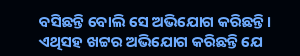ବସିଛନ୍ତି ବୋଲି ସେ ଅଭିଯୋଗ କରିଛନ୍ତି। ଏଥିସହ ଖଟ୍ଟର ଅଭିଯୋଗ କରିଛନ୍ତି ଯେ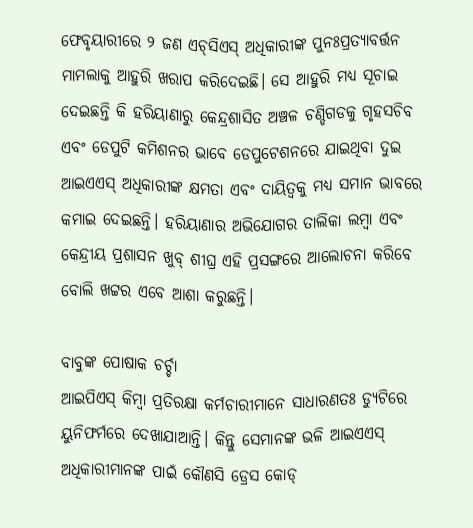ଫେବୃୟାରୀରେ ୨ ଜଣ ଏଚ୍‌ସିଏସ୍‌ ଅଧିକାରୀଙ୍କ ପୁନଃପ୍ରତ୍ୟାବର୍ତ୍ତନ ମାମଲାକୁ ଆହୁରି ଖରାପ କରିଦେଇଛି। ସେ ଆହୁରି ମଧ୍ୟ ସୂଚାଇ ଦେଇଛନ୍ତି କି ହରିୟାଣାରୁ କେନ୍ଦ୍ରଶାସିତ ଅଞ୍ଚଳ ଚଣ୍ଡିଗଡକୁ ଗୃହସଚିବ ଏବଂ ଡେପୁଟି କମିଶନର ଭାବେ ଡେପୁଟେଶନରେ ଯାଇଥିବା ଦୁଇ ଆଇଏଏସ୍‌ ଅଧିକାରୀଙ୍କ କ୍ଷମତା ଏବଂ ଦାୟିତ୍ୱକୁ ମଧ୍ୟ ସମାନ ଭାବରେ କମାଇ ଦେଇଛନ୍ତି। ହରିୟାଣାର ଅଭିଯୋଗର ତାଲିକା ଲମ୍ବା ଏବଂ କେନ୍ଦ୍ରୀୟ ପ୍ରଶାସନ ଖୁବ୍‌ ଶୀଘ୍ର ଏହି ପ୍ରସଙ୍ଗରେ ଆଲୋଚନା କରିବେ ବୋଲି ଖଟ୍ଟର ଏବେ ଆଶା କରୁଛନ୍ତି।

ବାବୁଙ୍କ ପୋଷାକ ଚର୍ଚ୍ଚା
ଆଇପିଏସ୍‌ କିମ୍ବା ପ୍ରତିରକ୍ଷା କର୍ମଚାରୀମାନେ ସାଧାରଣତଃ ଡ୍ୟୁଟିରେ ୟୁନିଫର୍ମରେ ଦେଖାଯାଆନ୍ତି। କିନ୍ତୁ ସେମାନଙ୍କ ଭଳି ଆଇଏଏସ୍‌ ଅଧିକାରୀମାନଙ୍କ ପାଇଁ କୌଣସି ଡ୍ରେସ କୋଡ୍‌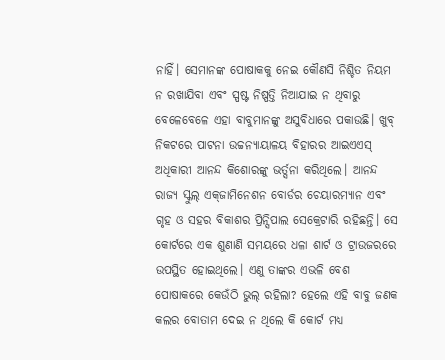ନାହିଁ। ସେମାନଙ୍କ ପୋଷାକକୁ ନେଇ କୌଣସି ନିଶ୍ଚିତ ନିୟମ ନ ରଖାଯିବା ଏବଂ ସ୍ପଷ୍ଟ ନିଷ୍ପତ୍ତି ନିଆଯାଇ ନ ଥିବାରୁ ବେଳେବେଳେ ଏହା ବାବୁମାନଙ୍କୁ ଅସୁବିଧାରେ ପକାଉଛି। ଖୁବ୍‌ ନିକଟରେ ପାଟନା ଉଚ୍ଚନ୍ୟାୟାଳୟ ବିହାରର ଆଇଏଏସ୍‌ ଅଧିକାରୀ ଆନନ୍ଦ କିଶୋରଙ୍କୁ ଭର୍ତ୍ସନା କରିଥିଲେ। ଆନନ୍ଦ ରାଜ୍ୟ ସ୍କୁଲ୍‌ ଏକ୍‌ଜାମିନେଶନ ବୋର୍ଡର ଚେୟାରମ୍ୟାନ ଏବଂ ଗୃହ ଓ ସହର ବିକାଶର ପ୍ରିନ୍ସିପାଲ ସେକ୍ରେଟାରି ରହିଛନ୍ତି। ସେ କୋର୍ଟରେ ଏକ ଶୁଣାଣି ସମୟରେ ଧଳା ଶାର୍ଟ ଓ ଟ୍ରାଉଜରରେ ଉପସ୍ଥିତ ହୋଇଥିଲେ। ଏଣୁ ତାଙ୍କର ଏଭଳି ବେଶ ପୋଷାକରେ କେଉଁଠି ଭୁଲ୍‌ ରହିଲା? ହେଲେ ଏହି ବାବୁ ଜଣକ କଲର ବୋତାମ ଦେଇ ନ ଥିଲେ କି କୋର୍ଟ ମଧ୍ୟ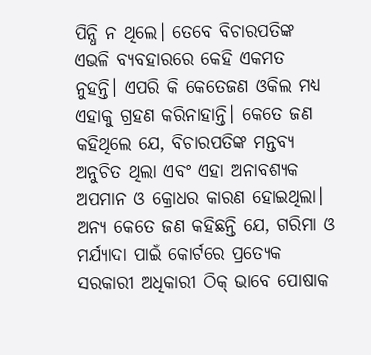ପିନ୍ଧି ନ ଥିଲେ। ତେବେ ବିଚାରପତିଙ୍କ ଏଭଳି ବ୍ୟବହାରରେ କେହି ଏକମତ ନୁହନ୍ତି। ଏପରି କି କେତେଜଣ ଓକିଲ ମଧ୍ୟ ଏହାକୁ ଗ୍ରହଣ କରିନାହାନ୍ତି। କେତେ ଜଣ କହିଥିଲେ ଯେ, ବିଚାରପତିଙ୍କ ମନ୍ତବ୍ୟ ଅନୁଚିତ ଥିଲା ଏବଂ ଏହା ଅନାବଶ୍ୟକ ଅପମାନ ଓ କ୍ରୋଧର କାରଣ ହୋଇଥିଲା। ଅନ୍ୟ କେତେ ଜଣ କହିଛନ୍ତି ଯେ, ଗରିମା ଓ ମର୍ଯ୍ୟାଦା ପାଇଁ କୋର୍ଟରେ ପ୍ରତ୍ୟେକ ସରକାରୀ ଅଧିକାରୀ ଠିକ୍‌ ଭାବେ ପୋଷାକ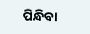ପିନ୍ଧିବା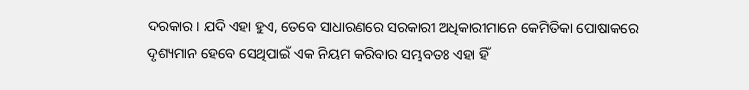ଦରକାର। ଯଦି ଏହା ହୁଏ, ତେବେ ସାଧାରଣରେ ସରକାରୀ ଅଧିକାରୀମାନେ କେମିତିକା ପୋଷାକରେ ଦୃଶ୍ୟମାନ ହେବେ ସେଥିପାଇଁ ଏକ ନିୟମ କରିବାର ସମ୍ଭବତଃ ଏହା ହିଁ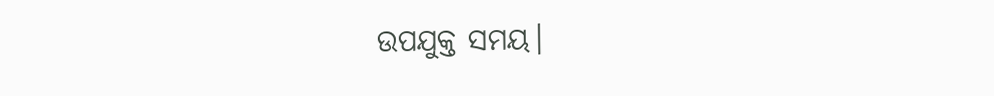ଉପଯୁକ୍ତ ସମୟ।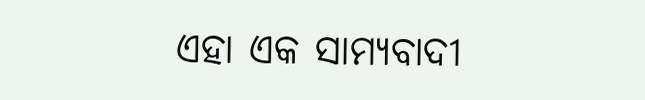ଏହା ଏକ ସାମ୍ୟବାଦୀ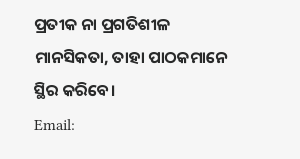ପ୍ରତୀକ ନା ପ୍ରଗତିଶୀଳ ମାନସିକତା, ତାହା ପାଠକମାନେ ସ୍ଥିର କରିବେ।
Email: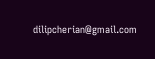dilipcherian@gmail.com